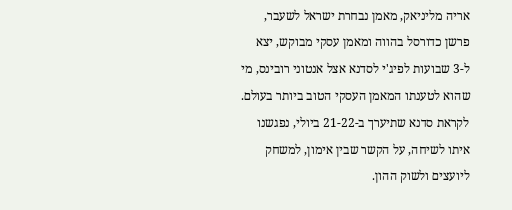אריה מליניאק, מאמן נבחרת ישראל לשעבר, פרשן כדורסל בהווה ומאמן עסקי מבוקש, יצא ל-3 שבועות לפיג'י לסדנא אצל אנטוני רובינס, מי שהוא לטענתו המאמן העסקי הטוב ביותר בעולם. לקראת סדנא שתיערך ב-21-22 ביולי, נפגשנו איתו לשיחה, על הקשר שבין אימון, למשחק ליועצים ולשוק ההון.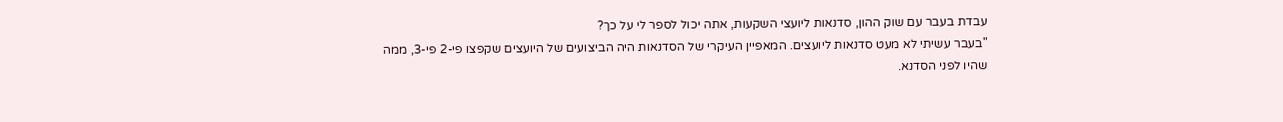עבדת בעבר עם שוק ההון, סדנאות ליועצי השקעות, אתה יכול לספר לי על כך?
"בעבר עשיתי לא מעט סדנאות ליועצים. המאפיין העיקרי של הסדנאות היה הביצועים של היועצים שקפצו פי-2 פי-3, ממה שהיו לפני הסדנא.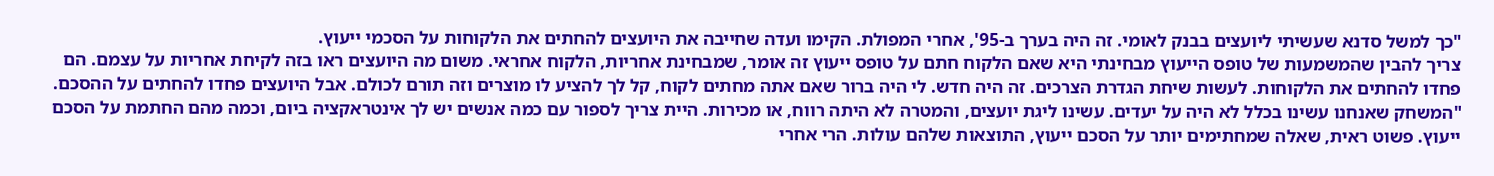"כך למשל סדנא שעשיתי ליועצים בבנק לאומי. זה היה בערך ב-95', אחרי המפולת. הקימו ועדה שחייבה את היועצים להחתים את הלקוחות על הסכמי ייעוץ.
צריך להבין שהמשמעות של טופס הייעוץ מבחינתי היא שאם הלקוח חתם על טופס ייעוץ זה אומר, שמבחינת אחריות, הלקוח אחראי. משום מה היועצים ראו בזה לקיחת אחריות על עצמם. הם פחדו להחתים את הלקוחות. לעשות שיחת הגדרת הצרכים. זה היה חדש. לי היה ברור שאם אתה מחתים לקוח, קל לך להציע לו מוצרים וזה תורם לכולם. אבל היועצים פחדו להחתים על ההסכם.
"המשחק שאנחנו עשינו בכלל לא היה על יעדים. עשינו ליגת יועצים, והמטרה לא היתה רווח, או מכירות. היית צריך לספור עם כמה אנשים יש לך אינטראקציה ביום, וכמה מהם החתמת על הסכם ייעוץ. פשוט ראית, שאלה שמחתימים יותר על הסכם ייעוץ, התוצאות שלהם עולות. הרי אחרי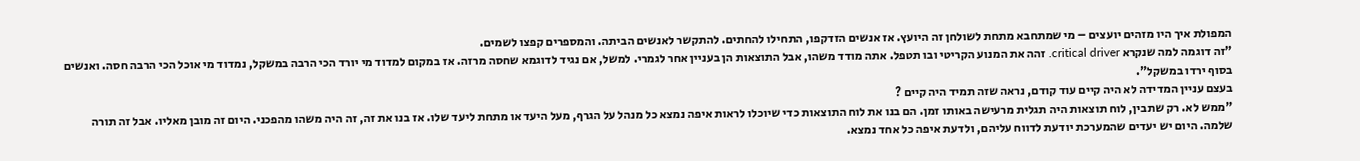המפולת איך היו מזהים יועצים – מי שמתחבא מתחת לשולחן זה היועץ. אז אנשים הזדקפו, התחילו להחתים. להתקשר לאנשים הביתה. והמספרים קפצו לשמים.
"זה דוגמה למה שנקרא critical driver. זהה את המנוע הקריטי ובו תטפל. אתה מודד משהו, אבל התוצאות הן בעניין אחר לגמרי. למשל, אם נגיד לדוגמא שחסה מרזה. אז במקום למדוד מי יורד הכי הרבה במשקל, נמדוד מי אוכל הכי הרבה חסה. ואנשים בסוף ירדו במשקל".
בעצם עניין המדידה לא היה קיים עוד קודם, נראה שזה תמיד היה קיים ?
"ממש לא. רק שתבין, לוח תוצאות היה תגלית מרעישה באותו זמן. הם בנו את לוח התוצאות כדי שיוכלו לראות איפה נמצא כל מנהל על הגרף, מעל היעד או מתחת ליעד שלו. אז בנו את זה, זה היה משהו מהפכני. היום זה מובן מאליו. אבל זה תורה שלמה. היום יש יעדים שהמערכת יודעת לדווח עליהם, ולדעת איפה כל אחד נמצא.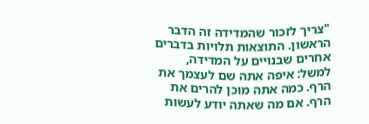"צריך לזכור שהמדידה זה הדבר הראשון. התוצאות תלויות בדברים אחרים שבנויים על המדידה, למשל: איפה אתה שם לעצמך את הרף. כמה אתה מוכן להרים את הרף. אם מה שאתה יודע לעשות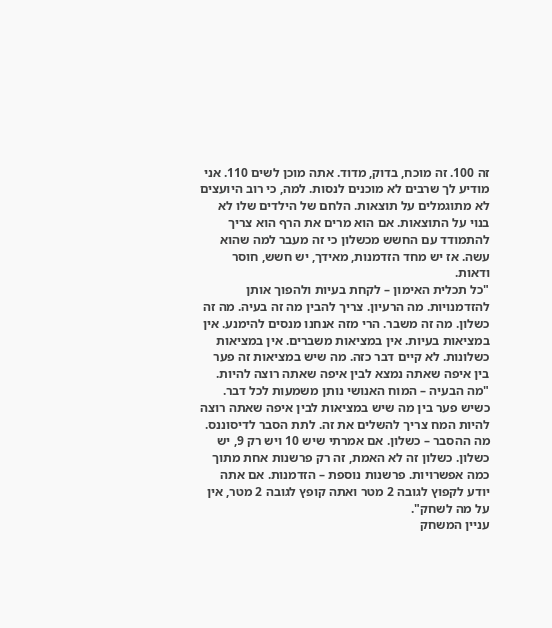זה 100. זה מוכח, בדוק, מדוד. אתה מוכן לשים 110. אני מודיע לך שרבים לא מוכנים לנסות. למה, כי רוב היועצים לא מתוגמלים על תוצאות. הלחם של הילדים שלו לא בנוי על התוצאות. אם הוא מרים את הרף הוא צריך להתמודד עם החשש מכשלון כי זה מעבר למה שהוא עשה. אז יש מחד הזדמנות, מאידך, יש חשש, חוסר ודאות.
"כל תכלית האימון – לקחת בעיות ולהפוך אותן להזדמנויות. מה הרעיון. צריך להבין מה זה בעיה. מה זה כשלון. מה זה משבר. הרי מזה אנחנו מנסים להימנע. אין במציאות בעיות. אין במציאות משברים. אין במציאות כשלונות. לא קיים דבר כזה. מה שיש במציאות זה פער בין איפה שאתה נמצא לבין איפה שאתה רוצה להיות.
"מה הבעיה – המוח האנושי נותן משמעות לכל דבר. כשיש פער בין מה שיש במציאות לבין איפה שאתה רוצה להיות המח צריך להשלים את זה. לתת הסבר לדיסוננס. מה ההסבר – כשלון. אם אמרתי שיש 10 ויש רק 9, יש כשלון. כשלון זה לא האמת, זה רק פרשנות אחת מתוך כמה אפשרויות. פרשנות נוספת – הזדמנות. אם אתה יודע לקפוץ לגובה 2 מטר ואתה קופץ לגובה 2 מטר, אין על מה לשחק".
עניין המשחק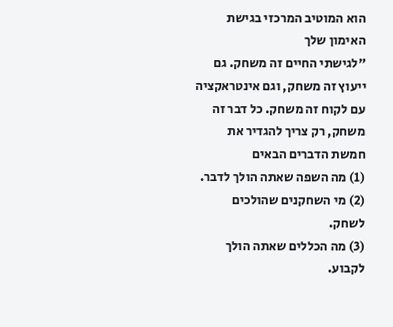הוא המוטיב המרכזי בגישת האימון שלך
"לגישתי החיים זה משחק. גם ייעוץ זה משחק, וגם אינטראקציה עם לקוח זה משחק. כל דבר זה משחק, רק צריך להגדיר את חמשת הדברים הבאים
(1) מה השפה שאתה הולך לדבר.
(2) מי השחקנים שהולכים לשחק.
(3) מה הכללים שאתה הולך לקבוע.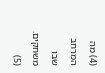(4) מה המרחב שבו משחקים.
(5)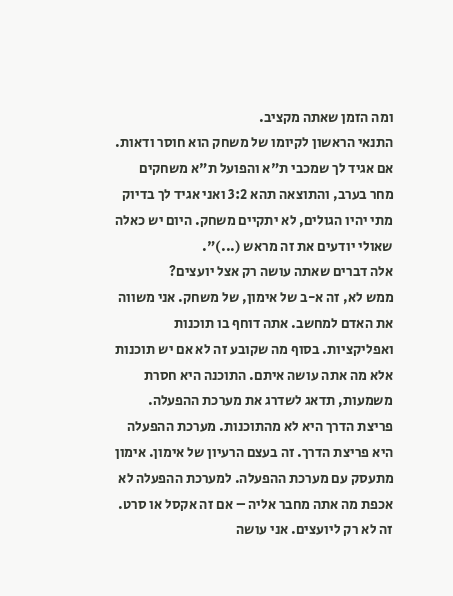ומה הזמן שאתה מקציב.
התנאי הראשון לקיומו של משחק הוא חוסר ודאות. אם אגיד לך שמכבי ת"א והפועל ת"א משחקים מחר בערב, והתוצאה תהא 3:2 ואני אגיד לך בדיוק מתי יהיו הגולים, לא יתקיים משחק. היום יש כאלה שאולי יודעים את זה מראש (...)".
אלה דברים שאתה עושה רק אצל יועצים?
ממש לא, זה א-ב של אימון, של משחק. אני משווה את האדם למחשב. אתה דוחף בו תוכנות ואפליקציות. בסוף מה שקובע זה לא אם יש תוכנות אלא מה אתה עושה איתם. התוכנה היא חסרת משמעות, תדאג לשדרג את מערכת ההפעלה. פריצת הדרך היא לא מהתוכנות. מערכת ההפעלה היא פריצת הדרך. זה בעצם הרעיון של אימון. אימון מתעסק עם מערכת ההפעלה. למערכת ההפעלה לא אכפת מה אתה מחבר אליה – אם זה אקסל או סרט. זה לא רק ליועצים. אני עושה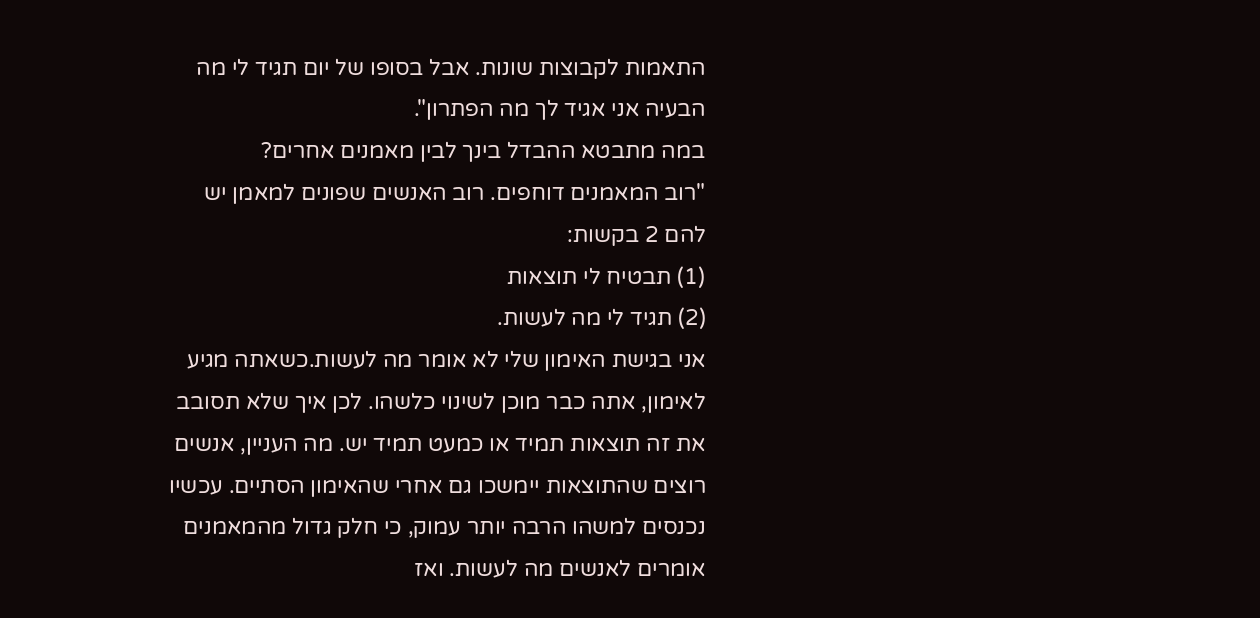התאמות לקבוצות שונות. אבל בסופו של יום תגיד לי מה הבעיה אני אגיד לך מה הפתרון".
במה מתבטא ההבדל בינך לבין מאמנים אחרים?
"רוב המאמנים דוחפים. רוב האנשים שפונים למאמן יש להם 2 בקשות:
(1) תבטיח לי תוצאות
(2) תגיד לי מה לעשות.
אני בגישת האימון שלי לא אומר מה לעשות.כשאתה מגיע לאימון, אתה כבר מוכן לשינוי כלשהו. לכן איך שלא תסובב את זה תוצאות תמיד או כמעט תמיד יש. מה העניין, אנשים רוצים שהתוצאות יימשכו גם אחרי שהאימון הסתיים. עכשיו נכנסים למשהו הרבה יותר עמוק, כי חלק גדול מהמאמנים אומרים לאנשים מה לעשות. ואז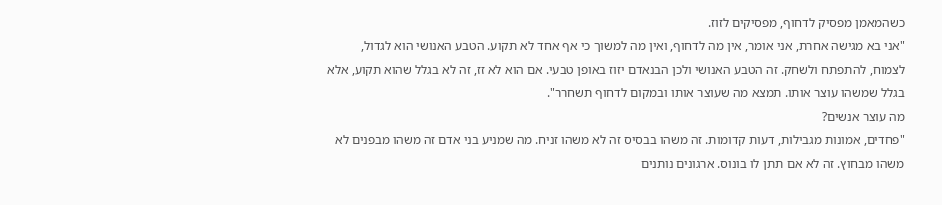כשהמאמן מפסיק לדחוף, מפסיקים לזוז.
"אני בא מגישה אחרת, אני אומר, אין מה לדחוף, ואין מה למשוך כי אף אחד לא תקוע. הטבע האנושי הוא לגדול, לצמוח, להתפתח ולשחק. זה הטבע האנושי ולכן הבנאדם יזוז באופן טבעי. אם הוא לא זז, זה לא בגלל שהוא תקוע, אלא בגלל שמשהו עוצר אותו. תמצא מה שעוצר אותו ובמקום לדחוף תשחרר".
מה עוצר אנשים?
"פחדים, אמונות מגבילות, דעות קדומות. זה משהו בבסיס זה לא משהו זניח. מה שמניע בני אדם זה משהו מבפנים לא משהו מבחוץ. זה לא אם תתן לו בונוס. ארגונים נותנים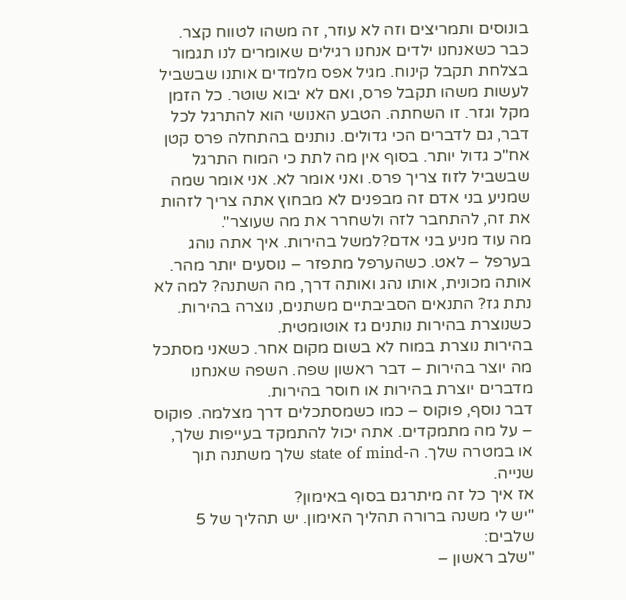בונוסים ותמריצים וזה לא עוזר, זה משהו לטווח קצר.
כבר כשאנחנו ילדים אנחנו רגילים שאומרים לנו תגמור בצלחת תקבל קינוח. מגיל אפס מלמדים אותנו שבשביל לעשות משהו תקבל פרס, ואם לא יבוא שוטר. כל הזמן מקל וגזר. זו השחתה. הטבע האנושי הוא להתרגל לכל דבר, גם לדברים הכי גדולים. נותנים בהתחלה פרס קטן אח"כ גדול יותר. בסוף אין מה לתת כי המוח התרגל שבשביל לזוז צריך פרס. ואני אומר לא. אני אומר שמה שמניע בני אדם זה מבפנים לא מבחוץ אתה צריך לזהות את זה, להתחבר לזה ולשחרר את מה שעוצר".
מה עוד מניע בני אדם?למשל בהירות. איך אתה נוהג בערפל – לאט. כשהערפל מתפזר – נוסעים יותר מהר. אותה מכונית, אותו נהג ואותה דרך, מה השתנה? למה לא נתת גז? התנאים הסביבתיים משתנים, נוצרה בהירות. כשנוצרת בהירות נותנים גז אוטומטית.
בהירות נוצרת במוח לא בשום מקום אחר. כשאני מסתכל מה יוצר בהירות – דבר ראשון שפה. השפה שאנחנו מדברים יוצרת בהירות או חוסר בהירות.
דבר נוסף, פוקוס – כמו כשמסתכלים דרך מצלמה. פוקוס – על מה מתמקדים. אתה יכול להתמקד בעייפות שלך, או במטרה שלך. ה-state of mind שלך משתנה תוך שנייה.
אז איך כל זה מיתרגם בסוף באימון?
"יש לי משנה ברורה תהליך האימון. יש תהליך של 5 שלבים:
"שלב ראשון –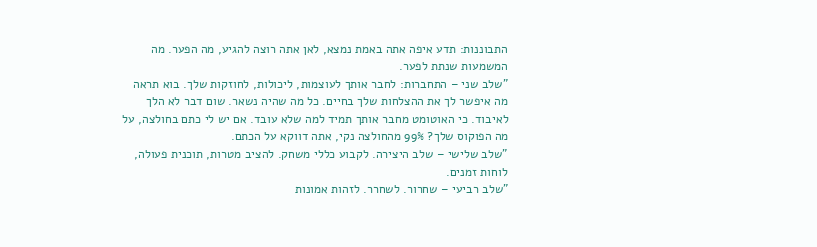התבוננות: תדע איפה אתה באמת נמצא, לאן אתה רוצה להגיע, מה הפער. מה המשמעות שנתת לפער.
"שלב שני – התחברות: לחבר אותך לעוצמות, ליכולות, לחוזקות שלך. בוא תראה מה איפשר לך את ההצלחות שלך בחיים. כל מה שהיה נשאר. שום דבר לא הלך לאיבוד. כי האוטומט מחבר אותך תמיד למה שלא עובד. אם יש לי כתם בחולצה, על מה הפוקוס שלך? 99% מהחולצה נקי, אתה דווקא על הכתם.
"שלב שלישי – שלב היצירה. לקבוע כללי משחק. להציב מטרות, תוכנית פעולה, לוחות זמנים.
"שלב רביעי – שחרור. לשחרר. לזהות אמונות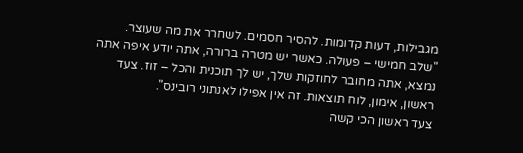מגבילות, דעות קדומות. להסיר חסמים. לשחרר את מה שעוצר.
"שלב חמישי – פעולה. כאשר יש מטרה ברורה, אתה יודע איפה אתה נמצא, אתה מחובר לחוזקות שלך, יש לך תוכנית והכל – זוז. צעד ראשון, אימון, לוח תוצאות. זה אין אפילו לאנתוני רובינס".
צעד ראשון הכי קשה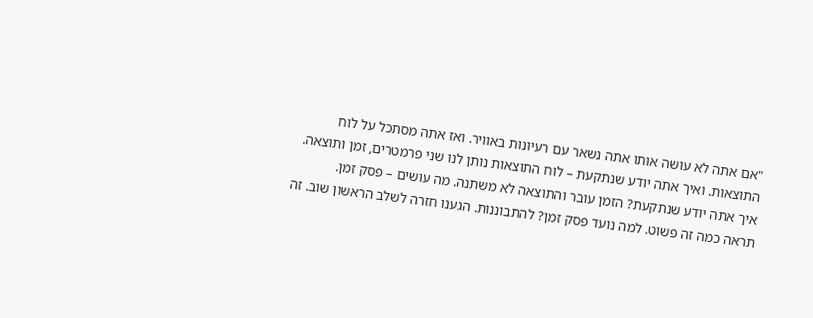"אם אתה לא עושה אותו אתה נשאר עם רעיונות באוויר. ואז אתה מסתכל על לוח התוצאות. ואיך אתה יודע שנתקעת – לוח התוצאות נותן לנו שני פרמטרים, זמן ותוצאה. איך אתה יודע שנתקעת? הזמן עובר והתוצאה לא משתנה. מה עושים – פסק זמן.
תראה כמה זה פשוט. למה נועד פסק זמן? להתבוננות. הגענו חזרה לשלב הראשון שוב. זה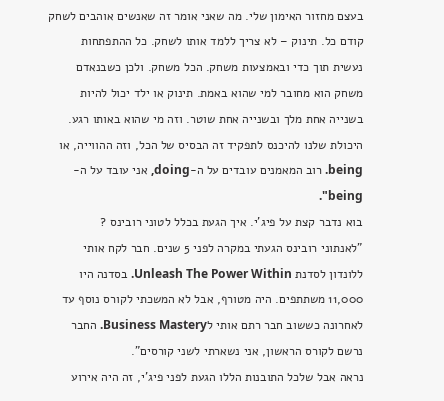בעצם מחזור האימון שלי. מה שאני אומר זה שאנשים אוהבים לשחק קודם כל. תינוק – לא צריך ללמד אותו לשחק. כל ההתפתחות נעשית תוך כדי ובאמצעות משחק. הכל משחק. ולכן כשבנאדם משחק הוא מחובר למי שהוא באמת. תינוק או ילד יכול להיות בשנייה אחת מלך ובשנייה אחת שוטר. וזה מי שהוא באותו רגע. היכולת שלנו להיכנס לתפקיד זה הבסיס של הכל, וזה ההווייה, או being. רוב המאמנים עובדים על ה-doing, אני עובד על ה-being".
בוא נדבר קצת על פיג'י. איך הגעת בכלל לטוני רובינס ?
"לאנתוני רובינס הגעתי במקרה לפני 5 שנים. חבר לקח אותי ללונדון לסדנת Unleash The Power Within. בסדנה היו 11,000 משתתפים. היה מטורף, אבל לא המשכתי לקורס נוסף עד לאחרונה כששוב חבר רתם אותי לBusiness Mastery. החבר נרשם לקורס הראשון, אני נשארתי לשני קורסים".
נראה אבל שלכל התובנות הללו הגעת לפני פיג'י, זה היה אירוע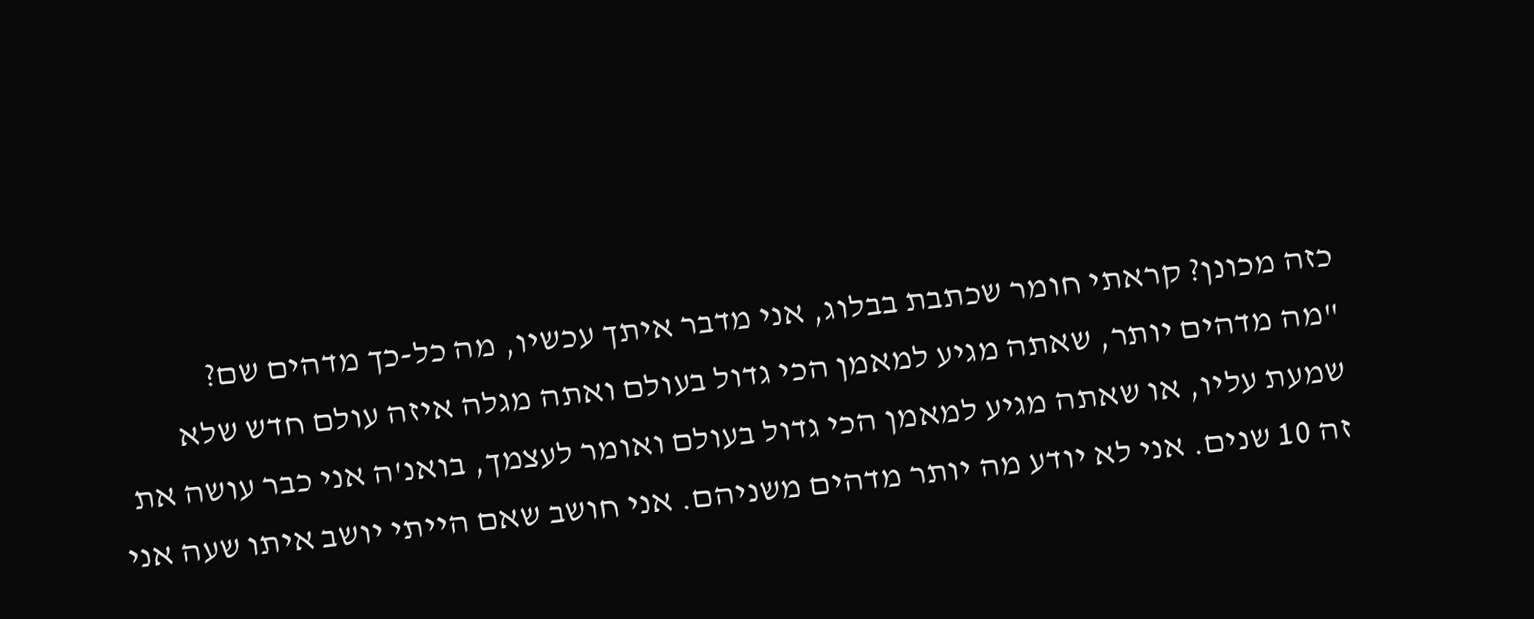כזה מכונן? קראתי חומר שכתבת בבלוג, אני מדבר איתך עכשיו, מה כל-כך מדהים שם?
"מה מדהים יותר, שאתה מגיע למאמן הכי גדול בעולם ואתה מגלה איזה עולם חדש שלא שמעת עליו, או שאתה מגיע למאמן הכי גדול בעולם ואומר לעצמך, בואנ'ה אני כבר עושה את זה 10 שנים. אני לא יודע מה יותר מדהים משניהם. אני חושב שאם הייתי יושב איתו שעה אני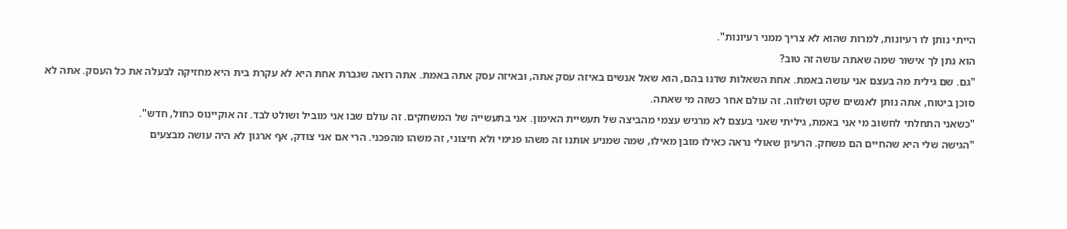הייתי נותן לו רעיונות, למרות שהוא לא צריך ממני רעיונות".
הוא נתן לך אישור שמה שאתה עושה זה טוב?
"גם. שם גילית מה בעצם אני עושה באמת. אחת השאלות שדנו בהם, הוא שאל אנשים באיזה עסק אתה, ובאיזה עסק אתה באמת. אתה רואה שגברת אחת היא לא עקרת בית היא מחזיקה לבעלה את כל העסק. אתה לא סוכן ביטוח, אתה נותן לאנשים שקט ושלווה. זה עולם אחר כשזה מי שאתה.
"כשאני התחלתי לחשוב מי אני באמת, גיליתי שאני בעצם לא מרגיש עצמי מהביצה של תעשיית האימון. אני בתעשייה של המשחקים. זה עולם שבו אני מוביל ושולט לבד. זה אוקיינוס כחול, חדש".
"הגישה שלי היא שהחיים הם משחק. הרעיון שאולי נראה כאילו מובן מאילו, שמה שמניע אותנו זה משהו פנימי ולא חיצוני, זה משהו מהפכני. הרי אם אני צודק, אף ארגון לא היה עושה מבצעים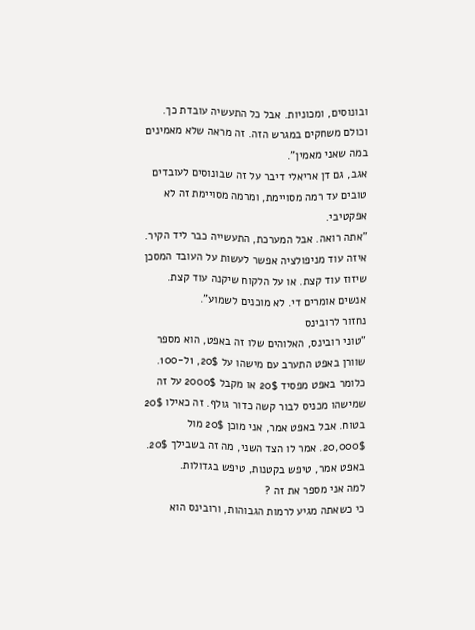ובונוסים, ומכוניות. אבל כל התעשיה עובדת כך. וכולם משחקים במגרש הזה. זה מראה שלא מאמינים במה שאני מאמין".
אגב, גם דן אריאלי דיבר על זה שבונוסים לעובדים טובים עד רמה מסויימת, ומרמה מסויימת זה לא אפקטיבי.
"אתה רואה. אבל המערכת, התעשייה כבר ליד הקיר. איזה עוד מניפולציה אפשר לעשות על העובד המסכן שיזוז עוד קצת. או על הלקוח שיקנה עוד קצת. אנשים אומרים די. לא מוכנים לשמוע".
נחזור לרובינס
"טוני רובינס, האלוהים שלו זה באפט, הוא מספר שוורן באפט התערב עם מישהו על 20$, 1ל-100. כלומר באפט מפסיד 20$ או מקבל 2000$ על זה שמישהו מכניס לבור קשה כדור גולף. זה כאילו 20$ בטוח. אבל באפט אמר, אני מוכן 20$ מול 20,000$. אמר לו הצד השני, מה זה בשבילך 20$. באפט אמר, טיפש בקטנות, טיפש בגדולות.
למה אני מספר את זה ?
כי כשאתה מגיע לרמות הגבוהות, ורובינס הוא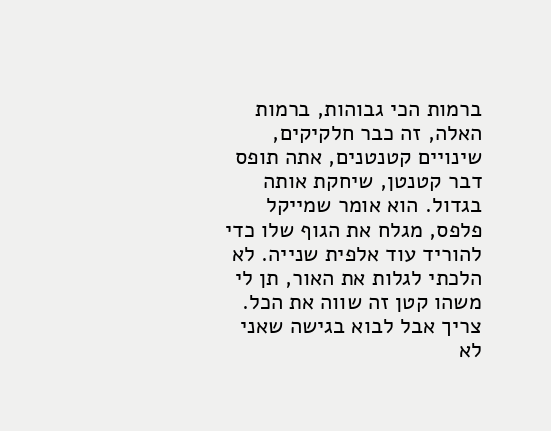ברמות הכי גבוהות, ברמות האלה, זה כבר חלקיקים, שינויים קטנטנים, אתה תופס דבר קטנטן, שיחקת אותה בגדול. הוא אומר שמייקל פלפס, מגלח את הגוף שלו כדי להוריד עוד אלפית שנייה. לא הלכתי לגלות את האור, תן לי משהו קטן זה שווה את הכל. צריך אבל לבוא בגישה שאני לא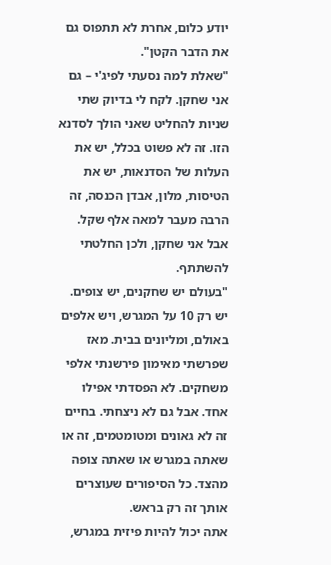יודע כלום, אחרת לא תתפוס גם את הדבר הקטן".
"שאלת למה נסעתי לפיג'י – גם אני שחקן. לקח לי בדיוק שתי שניות להחליט שאני הולך לסדנא הזו. זה לא פשוט בכלל, יש את העלות של הסדנאות, יש את הטיסות, מלון, אבדן הכנסה, זה הרבה מעבר למאה אלף שקל. אבל אני שחקן, ולכן החלטתי להשתתף.
"בעולם יש שחקנים, יש צופים. יש רק 10 על המגרש, ויש אלפים באולם, ומליונים בבית. מאז שפרשתי מאימון פירשנתי אלפי משחקים. לא הפסדתי אפילו אחד. אבל גם לא ניצחתי. בחיים זה לא גאונים ומטומטמים, זה או שאתה במגרש או שאתה צופה מהצד. כל הסיפורים שעוצרים אותך זה רק בראש.
אתה יכול להיות פיזית במגרש,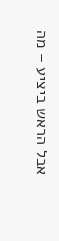אבל הראש ביציע – מה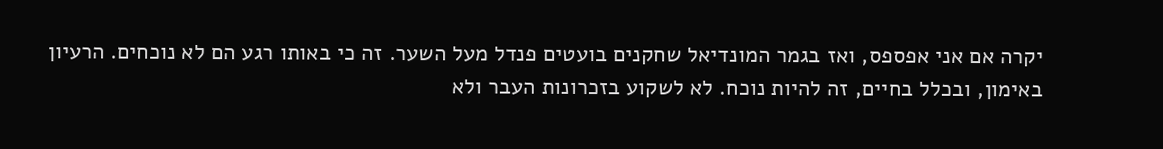יקרה אם אני אפספס, ואז בגמר המונדיאל שחקנים בועטים פנדל מעל השער. זה כי באותו רגע הם לא נוכחים. הרעיון באימון, ובכלל בחיים, זה להיות נוכח. לא לשקוע בזכרונות העבר ולא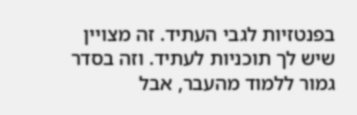בפנטזיות לגבי העתיד. זה מצויין שיש לך תוכניות לעתיד. וזה בסדר גמור ללמוד מהעבר, אבל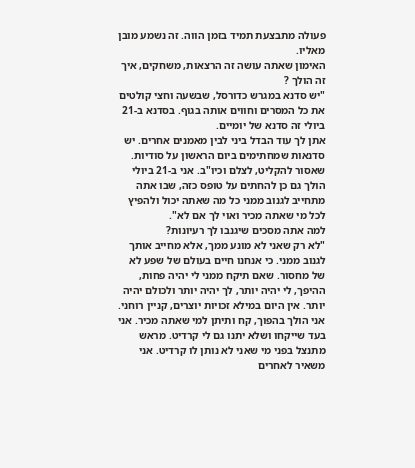פעולה מתבצעת תמיד בזמן הווה. זה נשמע מובן מאליו.
האימון שאתה עושה זה הרצאות, משחקים, איך זה הולך ?
"יש סדנא במגרש כדורסל, שבשעה וחצי קולטים את כל המסרים וחווים אותה בגוף. בסדנא ב-21 ביולי זה סדנא של יומיים.
אתן לך עוד הבדל ביני לבין מאמנים אחרים. יש סדנאות שמחתימים ביום הראשון על סודיות. שאסור להקליט, לצלם וכיו"ב. אני ב-21 ביולי הולך גם כן להחתים על טופס כזה, שבו אתה מתחייב לגנוב ממני כל מה שאתה יכול ולהפיץ לכל מי שאתה מכיר ואוי לך אם לא".
למה אתה מסכים שיגנבו לך רעיונות?
"לא רק שאני לא מונע ממך, אלא מחייב אותך לגנוב ממני. כי אנחנו חיים בעולם של שפע לא של מחסור. שאם תיקח ממני לי יהיה פחות, ההיפך, לי יהיה יותר, לך יהיה יותר ולכולם יהיה יותר. אין היום במילא זכויות יוצרים, קניין רוחני. אני הולך בהפוך, קח ותיתן למי שאתה מכיר. אני בעד שייקחו ושלא יתנו גם לי קרדיט. מראש מתנצל בפני מי שאני לא נותן לו קרדיט. אני משאיר לאחרים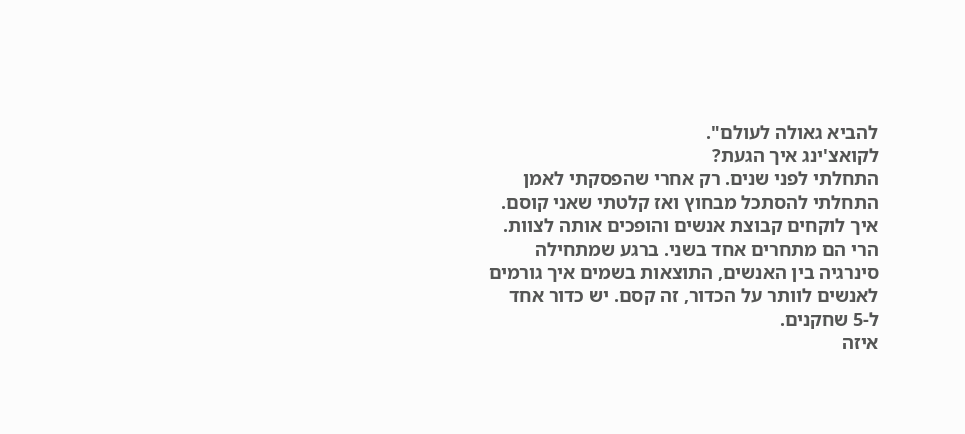להביא גאולה לעולם".
לקואצ'ינג איך הגעת?
התחלתי לפני שנים. רק אחרי שהפסקתי לאמן התחלתי להסתכל מבחוץ ואז קלטתי שאני קוסם. איך לוקחים קבוצת אנשים והופכים אותה לצוות. הרי הם מתחרים אחד בשני. ברגע שמתחילה סינרגיה בין האנשים, התוצאות בשמים איך גורמים לאנשים לוותר על הכדור, זה קסם. יש כדור אחד ל-5 שחקנים.
איזה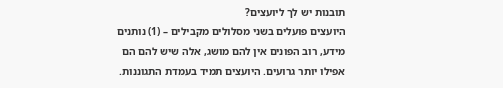תובנות יש לך ליועצים?
היועצים פועלים בשני מסלולים מקבילים – (1) נותנים מידע, רוב הפונים אין להם מושג, אלה שיש להם הם אפילו יותר גרועים. היועצים תמיד בעמדת התגוננות.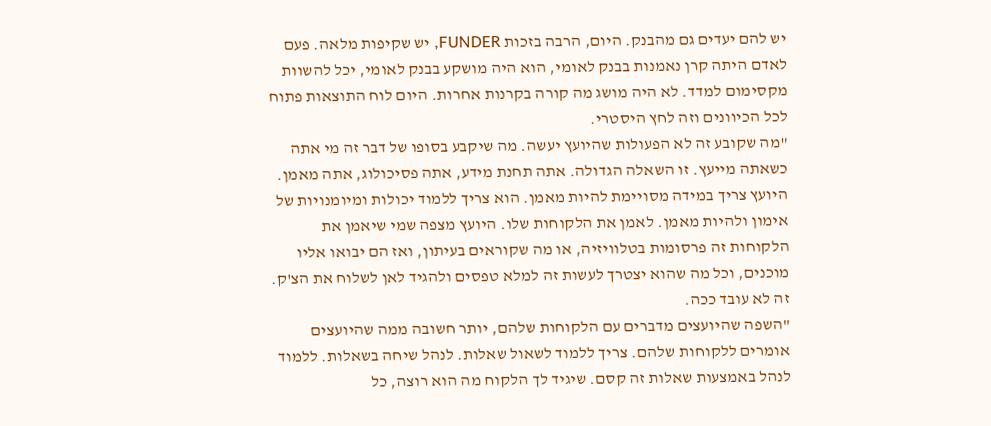יש להם יעדים גם מהבנק. היום, הרבה בזכות FUNDER, יש שקיפות מלאה. פעם לאדם היתה קרן נאמנות בבנק לאומי, הוא היה מושקע בבנק לאומי, יכל להשוות מקסימום למדד. לא היה מושג מה קורה בקרנות אחרות. היום לוח התוצאות פתוח לכל הכיוונים וזה לחץ היסטרי.
"מה שקובע זה לא הפעולות שהיועץ יעשה. מה שיקבע בסופו של דבר זה מי אתה כשאתה מייעץ. זו השאלה הגדולה. אתה תחנת מידע, אתה פסיכולוג, אתה מאמן. היועץ צריך במידה מסויימת להיות מאמן. הוא צריך ללמוד יכולות ומיומנויות של אימון ולהיות מאמן. לאמן את הלקוחות שלו. היועץ מצפה שמי שיאמן את הלקוחות זה פרסומות בטלוויזיה, או מה שקוראים בעיתון, ואז הם יבואו אליו מוכנים, וכל מה שהוא יצטרך לעשות זה למלא טפסים ולהגיד לאן לשלוח את הצ'ק. זה לא עובד ככה.
"השפה שהיועצים מדברים עם הלקוחות שלהם, יותר חשובה ממה שהיועצים אומרים ללקוחות שלהם. צריך ללמוד לשאול שאלות. לנהל שיחה בשאלות. ללמוד לנהל באמצעות שאלות זה קסם. שיגיד לך הלקוח מה הוא רוצה, כל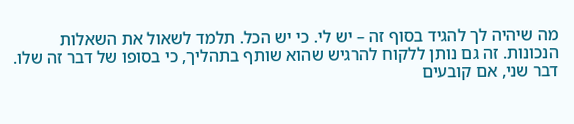מה שיהיה לך להגיד בסוף זה – יש לי. כי יש הכל. תלמד לשאול את השאלות הנכונות. זה גם נותן ללקוח להרגיש שהוא שותף בתהליך, כי בסופו של דבר זה שלו. דבר שני, אם קובעים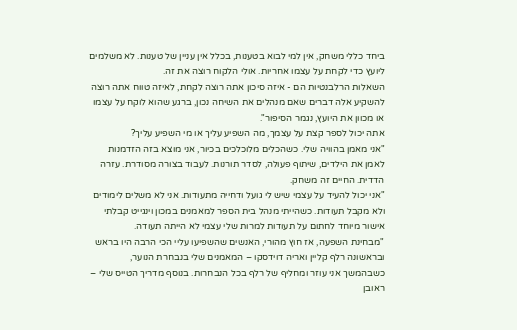ביחד כללי משחק, אין למי לבוא בטענות, בכלל אין עניין של טענות. לא משלמים ליועץ כדי לקחת על עצמו אחריות. אולי הלקוח רוצה את זה.
השאלות הרלבנטיות הם - איזה סיכון אתה רוצה לקחת, לאיזה טווח אתה רוצה להשקיע אלה דברים שאם מנהלים את השיחה נכון, ברגע שהוא לוקח על עצמו או מכוון את היועץ, נגמר הסיפור".
אתה יכול לספר קצת על עצמך, מה השפיע עליך או מי השפיע עליך?
"אני מאמן בהוויה שלי. כשהכלים מלוכלכים בכיור, אני מוצא בזה הזדמנות לאמן את הילדים, שיתוף פעולה, לסדר תורנות. לעבוד בצורה מסודרת. עזרה הדדית. החיים זה משחק.
"אני יכול להעיד על עצמי שיש לי גועל ודחייה מתעודות. אני לא משלים לימודים ולא מקבל תעודות. כשהייתי מנהל בית הספר למאמנים במכון וינגייט קבלתי אישור מיוחד לחתום על תעודות למרות שלי עצמי לא הייתה תעודה.
"מבחינת השפעה, אז חוץ מהורי, האנשים שהשפיעו עליי הכי הרבה היו בראש ובראשונה רלף קליין ואריה דוידסקו – המאמנים שלי בנבחרת הנוער, כשבהמשך אני עוזר ומחליף של רלף בכל הנבחרות. בנוסף מדריך הטייס שלי – ראובן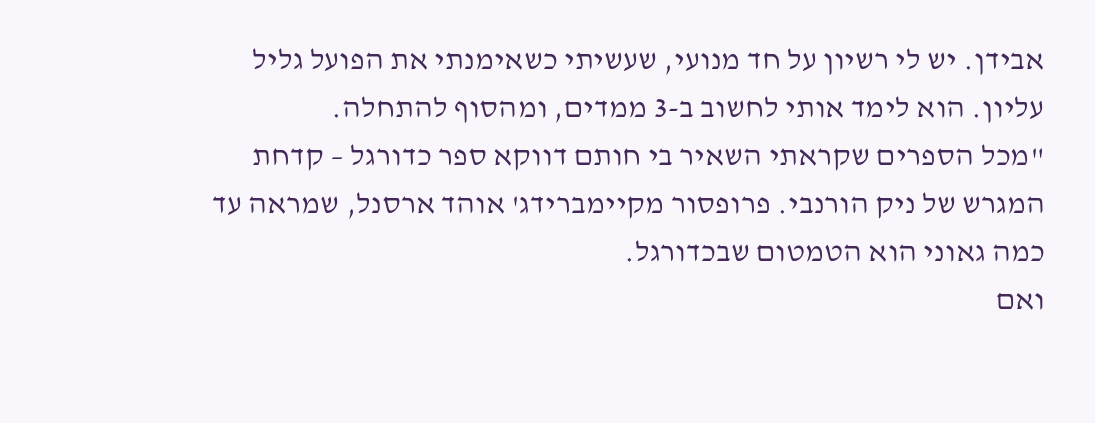אבידן. יש לי רשיון על חד מנועי, שעשיתי כשאימנתי את הפועל גליל עליון. הוא לימד אותי לחשוב ב-3 ממדים, ומהסוף להתחלה.
"מכל הספרים שקראתי השאיר בי חותם דווקא ספר כדורגל – קדחת המגרש של ניק הורנבי. פרופסור מקיימברידג' אוהד ארסנל, שמראה עד כמה גאוני הוא הטמטום שבכדורגל.
ואם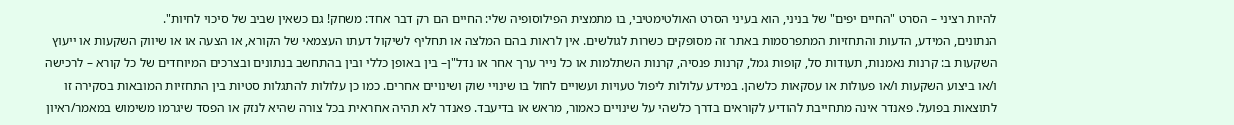להיות רציני – הסרט "החיים יפים" של בניני, הוא בעיני הסרט האולטימטיבי, בו מתמצית הפילוסופיה שלי: החיים הם רק דבר אחד: משחק! גם כשאין שביב של סיכוי לחיות".
הנתונים, המידע, הדעות והתחזיות המתפרסמות באתר זה מסופקים כשרות לגולשים. אין לראות בהם המלצה או תחליף לשיקול דעתו העצמאי של הקורא, או הצעה או או שיווק השקעות או ייעוץ השקעות ב: קרנות נאמנות, תעודות סל, קופות גמל, קרנות פנסיה, קרנות השתלמות או כל נייר ערך אחר או נדל"ן– בין באופן כללי ובין בהתחשב בנתונים ובצרכים המיוחדים של כל קורא – לרכישה ו/או ביצוע השקעות ו/או פעולות או עסקאות כלשהן. במידע עלולות ליפול טעויות ועשויים לחול בו שינויי שוק ושינויים אחרים. כמו כן עלולות להתגלות סטיות בין התחזיות המובאות בסקירה זו לתוצאות בפועל. פאנדר אינה מתחייבת להודיע לקוראים בדרך כלשהי על שינויים כאמור, מראש או בדיעבד. פאנדר לא תהיה אחראית בכל צורה שהיא לנזק או הפסד שיגרמו משימוש במאמר/ראיון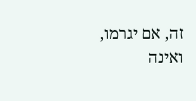זה, אם יגרמו, ואינה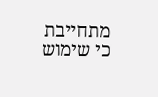מתחייבת כי שימוש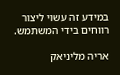במידע זה עשוי ליצור רווחים בידי המשתמש.

אריה מליניאק